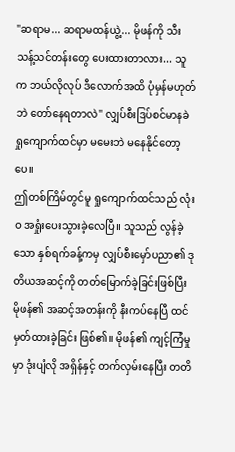"ဆရာမ... ဆရာမထန်ယွဲ့... မိုဖန်ကို သီးသန့်သင်တန်းတွေ ပေးထားတာလား... သူက ဘယ်လိုလုပ် ဒီလောက်အထိ ပုံမှန်မဟုတ်ဘဲ တော်နေရတာလဲ" လျှပ်စီးဒြပ်စင်မာနခဲ ရှုကျောက်ထင်မှာ မမေးဘဲ မနေနိုင်တော့ပေ။
ဤတစ်ကြိမ်တွင်မူ ရှုကျောက်ထင်သည် လုံးဝ အရှုံးပေးသွားခဲ့လေပြီ။ သူသည် လွန်ခဲ့သော နှစ်ရက်ခန့်ကမှ လျှပ်စီးမှော်ပညာ၏ ဒုတိယအဆင့်ကို တတ်မြောက်ခဲ့ခြင်းဖြစ်ပြီး မိုဖန်၏ အဆင့်အတန်းကို နီးကပ်နေပြီ ထင်မှတ်ထားခဲ့ခြင်း ဖြစ်၏။ မိုဖန်၏ ကျင့်ကြံမှုမှာ ဒုံးပျံလို အရှိန်နှင့် တက်လှမ်းနေပြီး တတိ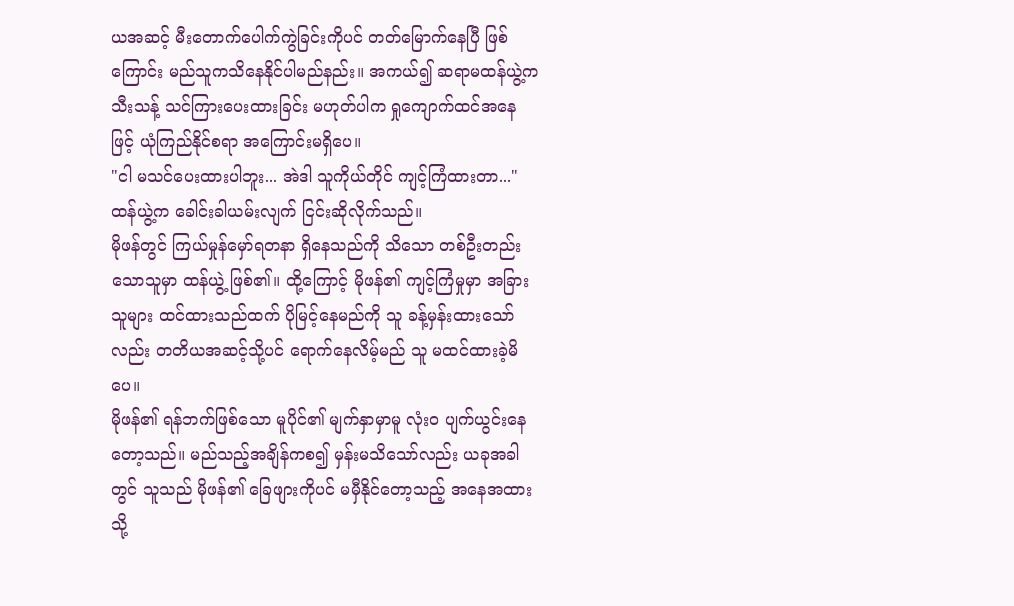ယအဆင့် မီးတောက်ပေါက်ကွဲခြင်းကိုပင် တတ်မြောက်နေပြီ ဖြစ်ကြောင်း မည်သူကသိနေနိုင်ပါမည်နည်း။ အကယ်၍ ဆရာမထန်ယွဲ့က သီးသန့် သင်ကြားပေးထားခြင်း မဟုတ်ပါက ရှုကျောက်ထင်အနေဖြင့် ယုံကြည်နိုင်စရာ အကြောင်းမရှိပေ။
"ငါ မသင်ပေးထားပါဘူး... အဲဒါ သူကိုယ်တိုင် ကျင့်ကြံထားတာ..." ထန်ယွဲ့က ခေါင်းခါယမ်းလျက် ငြင်းဆိုလိုက်သည်။
မိုဖန်တွင် ကြယ်မှုန်မှော်ရတနာ ရှိနေသည်ကို သိသော တစ်ဦးတည်းသောသူမှာ ထန်ယွဲ့ ဖြစ်၏။ ထို့ကြောင့် မိုဖန်၏ ကျင့်ကြံမှုမှာ အခြားသူများ ထင်ထားသည်ထက် ပိုမြင့်နေမည်ကို သူ ခန့်မှန်းထားသော်လည်း တတိယအဆင့်သို့ပင် ရောက်နေလိမ့်မည် သူ မထင်ထားခဲ့မိပေ။
မိုဖန်၏ ရန်ဘက်ဖြစ်သော မူပိုင်၏ မျက်နှာမှာမူ လုံးဝ ပျက်ယွင်းနေတော့သည်။ မည်သည့်အချိန်ကစ၍ မှန်းမသိသော်လည်း ယခုအခါတွင် သူသည် မိုဖန်၏ ခြေဖျားကိုပင် မမှီနိုင်တော့သည့် အနေအထားသို့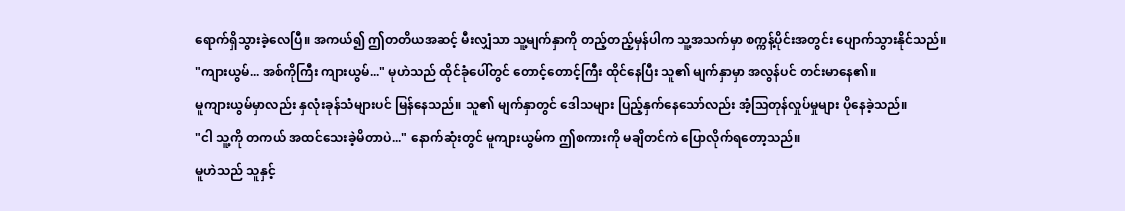ရောက်ရှိသွားခဲ့လေပြီ။ အကယ်၍ ဤတတိယအဆင့် မီးလျှံသာ သူ့မျက်နှာကို တည့်တည့်မှန်ပါက သူ့အသက်မှာ စက္ကန့်ပိုင်းအတွင်း ပျောက်သွားနိုင်သည်။
"ကျားယွမ်... အစ်ကိုကြီး ကျားယွမ်..." မုဟဲသည် ထိုင်ခုံပေါ်တွင် တောင့်တောင့်ကြီး ထိုင်နေပြီး သူ၏ မျက်နှာမှာ အလွန်ပင် တင်းမာနေ၏။
မူကျားယွမ်မှာလည်း နှလုံးခုန်သံများပင် မြန်နေသည်။ သူ၏ မျက်နှာတွင် ဒေါသများ ပြည့်နှက်နေသော်လည်း အံ့သြတုန်လှုပ်မှုများ ပိုနေခဲ့သည်။
"ငါ သူ့ကို တကယ် အထင်သေးခဲ့မိတာပဲ..." နောက်ဆုံးတွင် မူကျားယွမ်က ဤစကားကို မချိတင်ကဲ ပြောလိုက်ရတော့သည်။
မူဟဲသည် သူနှင့်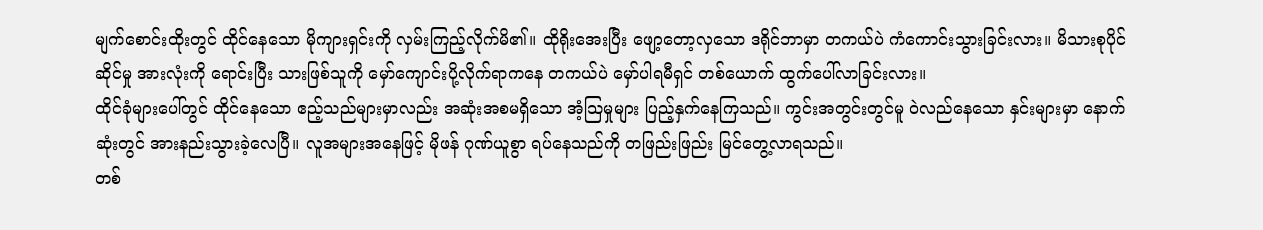မျက်စောင်းထိုးတွင် ထိုင်နေသော မိုကျားရှင်းကို လှမ်းကြည့်လိုက်မိ၏။ ထိုရိုးအေးပြီး ဖျော့တော့လှသော ဒရိုင်ဘာမှာ တကယ်ပဲ ကံကောင်းသွားခြင်းလား။ မိသားစုပိုင်ဆိုင်မှု အားလုံးကို ရောင်းပြီး သားဖြစ်သူကို မှော်ကျောင်းပို့လိုက်ရာကနေ တကယ်ပဲ မှော်ပါရမီရှင် တစ်ယောက် ထွက်ပေါ်လာခြင်းလား။
ထိုင်ခုံများပေါ်တွင် ထိုင်နေသော ဧည့်သည်များမှာလည်း အဆုံးအစမရှိသော အံ့သြမှုများ ပြည့်နှက်နေကြသည်။ ကွင်းအတွင်းတွင်မူ ဝဲလည်နေသော နှင်းများမှာ နောက်ဆုံးတွင် အားနည်းသွားခဲ့လေပြီ။ လူအများအနေဖြင့် မိုဖန် ဂုဏ်ယူစွာ ရပ်နေသည်ကို တဖြည်းဖြည်း မြင်တွေ့လာရသည်။
တစ်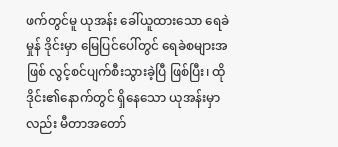ဖက်တွင်မူ ယုအန်း ခေါ်ယူထားသော ရေခဲမှုန် ဒိုင်းမှာ မြေပြင်ပေါ်တွင် ရေခဲစများအဖြစ် လွင့်စင်ပျက်စီးသွားခဲ့ပြီ ဖြစ်ပြီး၊ ထိုဒိုင်း၏နောက်တွင် ရှိနေသော ယုအန်းမှာလည်း မီတာအတော်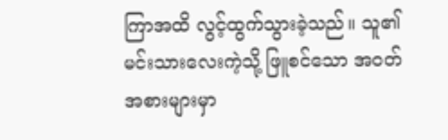ကြာအထိ လွင့်ထွက်သွားခဲ့သည်။ သူ၏ မင်းသားလေးကဲ့သို့ ဖြူစင်သော အဝတ်အစားများမှာ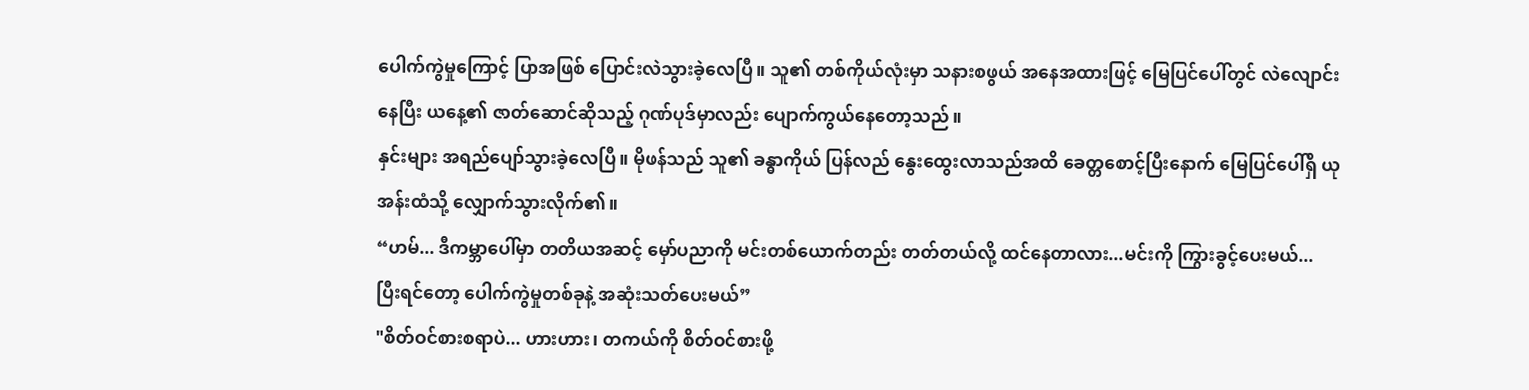ပေါက်ကွဲမှုကြောင့် ပြာအဖြစ် ပြောင်းလဲသွားခဲ့လေပြီ။ သူ၏ တစ်ကိုယ်လုံးမှာ သနားစဖွယ် အနေအထားဖြင့် မြေပြင်ပေါ်တွင် လဲလျောင်းနေပြီး ယနေ့၏ ဇာတ်ဆောင်ဆိုသည့် ဂုဏ်ပုဒ်မှာလည်း ပျောက်ကွယ်နေတော့သည်။
နှင်းများ အရည်ပျော်သွားခဲ့လေပြီ။ မိုဖန်သည် သူ၏ ခန္ဓာကိုယ် ပြန်လည် နွေးထွေးလာသည်အထိ ခေတ္တစောင့်ပြီးနောက် မြေပြင်ပေါ်ရှိ ယုအန်းထံသို့ လျှောက်သွားလိုက်၏။
“ဟမ်... ဒီကမ္ဘာပေါ်မှာ တတိယအဆင့် မှော်ပညာကို မင်းတစ်ယောက်တည်း တတ်တယ်လို့ ထင်နေတာလား...မင်းကို ကြွားခွင့်ပေးမယ်... ပြီးရင်တော့ ပေါက်ကွဲမှုတစ်ခုနဲ့ အဆုံးသတ်ပေးမယ်”
"စိတ်ဝင်စားစရာပဲ... ဟားဟား၊ တကယ်ကို စိတ်ဝင်စားဖို့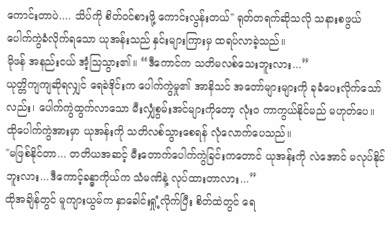ကောင်းတာပဲ.... သိပ်ကို စိတ်ဝင်စားဖို့ ကောင်းလွန်းတယ်" ရုတ်တရက်ဆိုသလို သနားစဖွယ် ပေါက်ကွဲခံလိုက်ရသော ယုအန်းသည် နှင်းများကြားမှ ထရပ်လာခဲ့သည်။
မိုဖန် အနည်းငယ် အံ့သြသွား၏။ “ဒီကောင်က သတိမလစ်သေးဘူးလား...”
ယုတ္တိကျကျဆိုရလျှင် ရေခဲဒိုင်းက ပေါက်ကွဲမှု၏ အာနိသင် အတော်များများကို ခုခံပေးလိုက်သော်လည်း၊ ပေါက်ကွဲထွက်လာသော မီးလျှံစွမ်းအင်များကိုတော့ လုံးဝ ကာကွယ်နိုင်မည် မဟုတ်ပေ။ ထိုပေါက်ကွဲအားမှာ ယုအန်းကို သတိလစ်သွားစေရန် လုံလောက်ပေသည်။
"မဖြစ်နိုင်တာ... တတိယအဆင့် မီးတောက်ပေါက်ကွဲခြင်းကတောင် ယုအန်းကို လဲအောင် မလုပ်နိုင်ဘူးလား...ဒီကောင့်ခန္ဓာကိုယ်က သံမဏိနဲ့ လုပ်ထားတာလား...”
ထိုအချိန်တွင် မူကျားယွမ်က နှာခေါင်းရှုံ့လိုက်ပြီး စိတ်ထဲတွင် ရေ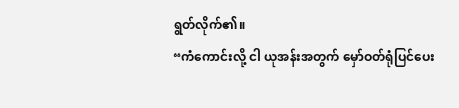ရွတ်လိုက်၏။
“ကံကောင်းလို့ ငါ ယုအန်းအတွက် မှော်ဝတ်ရုံပြင်ပေး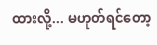ထားလို့... မဟုတ်ရင်တော့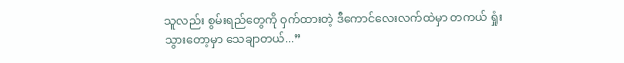သူလည်း စွမ်းရည်တွေကို ဝှက်ထားတဲ့ ဒီကောင်လေးလက်ထဲမှာ တကယ် ရှုံးသွားတော့မှာ သေချာတယ်...”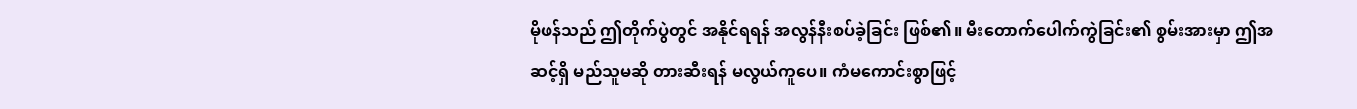မိုဖန်သည် ဤတိုက်ပွဲတွင် အနိုင်ရရန် အလွန်နီးစပ်ခဲ့ခြင်း ဖြစ်၏။ မီးတောက်ပေါက်ကွဲခြင်း၏ စွမ်းအားမှာ ဤအဆင့်ရှိ မည်သူမဆို တားဆီးရန် မလွယ်ကူပေ။ ကံမကောင်းစွာဖြင့်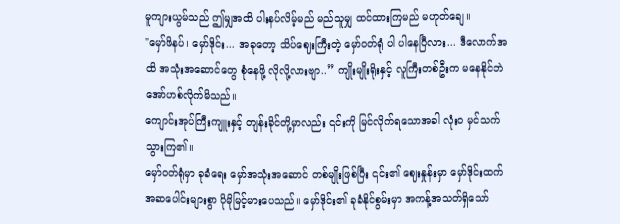မူကျားယွမ်သည် ဤမျှအထိ ပါးနပ်လိမ့်မည် မည်သူမျှ ထင်ထားကြမည် မဟုတ်ချေ။
"မှော်ဖိနပ်၊ မှော်ဒိုင်း... အခုတော့ သိပ်ဈေးကြီးတဲ့ မှော်ဝတ်ရုံ ပါ ပါနေပြီလား... ဒီလောက်အထိ အသုံးအဆောင်တွေ စုံနေဖို့ လိုလို့လားဗျာ..” ကျိုးမျိုးရိုးနှင့် လူကြီးတစ်ဦးက မနေနိုင်ဘဲ အော်ဟစ်လိုက်မိသည်။
ကျောင်းအုပ်ကြီးကျူးနှင့် တျန်းခိုင်တို့မှာလည်း ၎င်းကို မြင်လိုက်ရသောအခါ လုံးဝ မှင်သက်သွားကြ၏။
မှော်ဝတ်ရုံမှာ ခုခံရေး မှော်အသုံးအဆောင် တစ်မျိုးဖြစ်ပြီး ၎င်း၏ ဈေးနှုန်းမှာ မှော်ဒိုင်းထက် အဆပေါင်းများစွာ ပိုမိုမြင့်မားပေသည်။ မှော်ဒိုင်း၏ ခုခံနိုင်စွမ်းမှာ အကန့်အသတ်ရှိသော်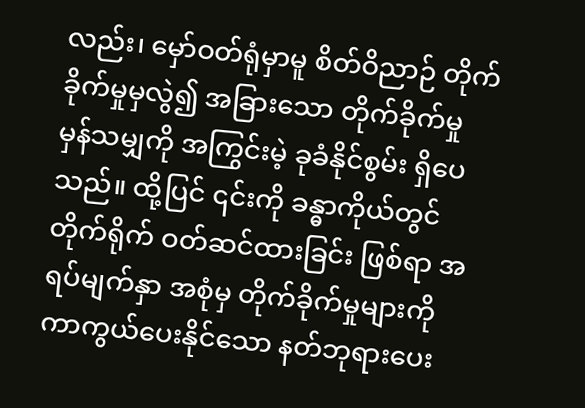လည်း၊ မှော်ဝတ်ရုံမှာမူ စိတ်ဝိညာဉ် တိုက်ခိုက်မှုမှလွဲ၍ အခြားသော တိုက်ခိုက်မှု မှန်သမျှကို အကြွင်းမဲ့ ခုခံနိုင်စွမ်း ရှိပေသည်။ ထို့ပြင် ၎င်းကို ခန္ဓာကိုယ်တွင် တိုက်ရိုက် ဝတ်ဆင်ထားခြင်း ဖြစ်ရာ အရပ်မျက်နှာ အစုံမှ တိုက်ခိုက်မှုများကို ကာကွယ်ပေးနိုင်သော နတ်ဘုရားပေး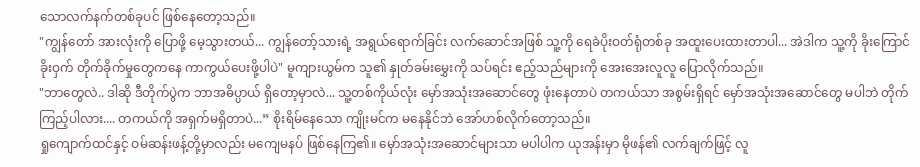သောလက်နက်တစ်ခုပင် ဖြစ်နေတော့သည်။
"ကျွန်တော် အားလုံးကို ပြောဖို့ မေ့သွားတယ်... ကျွန်တော့်သားရဲ့ အရွယ်ရောက်ခြင်း လက်ဆောင်အဖြစ် သူ့ကို ရေခဲပိုးဝတ်ရုံတစ်ခု အထူးပေးထားတာပါ... အဲဒါက သူ့ကို ခိုးကြောင်ခိုးဝှက် တိုက်ခိုက်မှုတွေကနေ ကာကွယ်ပေးဖို့ပါပဲ" မူကျားယွမ်က သူ၏ နှုတ်ခမ်းမွှေးကို သပ်ရင်း ဧည့်သည်များကို အေးအေးလူလူ ပြောလိုက်သည်။
"ဘာတွေလဲ.. ဒါဆို ဒီတိုက်ပွဲက ဘာအဓိပ္ပာယ် ရှိတော့မှာလဲ... သူ့တစ်ကိုယ်လုံး မှော်အသုံးအဆောင်တွေ ဖုံးနေတာပဲ တကယ်သာ အစွမ်းရှိရင် မှော်အသုံးအဆောင်တွေ မပါဘဲ တိုက်ကြည့်ပါလား.... တကယ်ကို အရှက်မရှိတာပဲ...” စိုးရိမ်နေသော ကျိုးမင်က မနေနိုင်ဘဲ အော်ဟစ်လိုက်တော့သည်။
ရှုကျောက်ထင်နှင့် ဝမ်ဆန်းဖန့်တို့မှာလည်း မကျေမနပ် ဖြစ်နေကြ၏။ မှော်အသုံးအဆောင်များသာ မပါပါက ယုအန်းမှာ မိုဖန်၏ လက်ချက်ဖြင့် လူ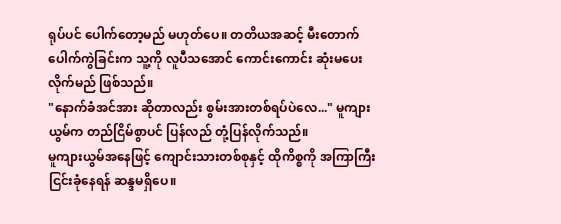ရုပ်ပင် ပေါက်တော့မည် မဟုတ်ပေ။ တတိယအဆင့် မီးတောက်ပေါက်ကွဲခြင်းက သူ့ကို လူပီသအောင် ကောင်းကောင်း ဆုံးမပေးလိုက်မည် ဖြစ်သည်။
"နောက်ခံအင်အား ဆိုတာလည်း စွမ်းအားတစ်ရပ်ပဲလေ..." မူကျားယွမ်က တည်ငြိမ်စွာပင် ပြန်လည် တုံ့ပြန်လိုက်သည်။
မူကျားယွမ်အနေဖြင့် ကျောင်းသားတစ်စုနှင့် ထိုကိစ္စကို အကြာကြီး ငြင်းခုံနေရန် ဆန္ဒမရှိပေ။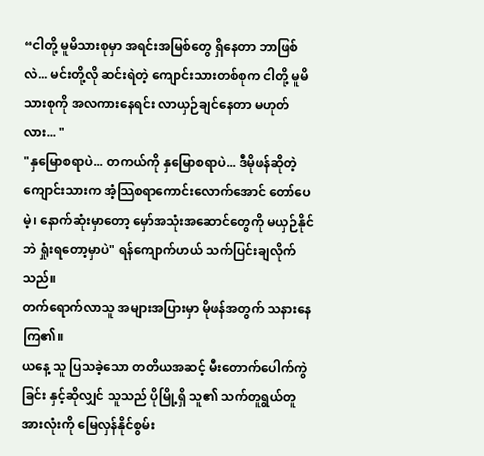“ငါတို့ မူမိသားစုမှာ အရင်းအမြစ်တွေ ရှိနေတာ ဘာဖြစ်လဲ... မင်းတို့လို ဆင်းရဲတဲ့ ကျောင်းသားတစ်စုက ငါတို့ မူမိသားစုကို အလကားနေရင်း လာယှဉ်ချင်နေတာ မဟုတ်လား... "
"နှမြောစရာပဲ... တကယ်ကို နှမြောစရာပဲ... ဒီမိုဖန်ဆိုတဲ့ ကျောင်းသားက အံ့သြစရာကောင်းလောက်အောင် တော်ပေမဲ့၊ နောက်ဆုံးမှာတော့ မှော်အသုံးအဆောင်တွေကို မယှဉ်နိုင်ဘဲ ရှုံးရတော့မှာပဲ" ရန်ကျောက်ဟယ် သက်ပြင်းချလိုက်သည်။
တက်ရောက်လာသူ အများအပြားမှာ မိုဖန်အတွက် သနားနေကြ၏။
ယနေ့ သူ ပြသခဲ့သော တတိယအဆင့် မီးတောက်ပေါက်ကွဲခြင်း နှင့်ဆိုလျှင် သူသည် ပိုမြို့ရှိ သူ၏ သက်တူရွယ်တူ အားလုံးကို မြေလှန်နိုင်စွမ်း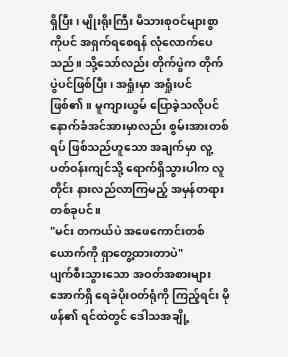ရှိပြီး၊ မျိုးရိုးကြီး မိသားစုဝင်များစွာကိုပင် အရှက်ရစေရန် လုံလောက်ပေသည်။ သို့သော်လည်း တိုက်ပွဲက တိုက်ပွဲပင်ဖြစ်ပြီး၊ အရှုံးမှာ အရှုံးပင် ဖြစ်၏။ မူကျားယွမ် ပြောခဲ့သလိုပင် နောက်ခံအင်အားမှာလည်း စွမ်းအားတစ်ရပ် ဖြစ်သည်ဟူသော အချက်မှာ လူ့ပတ်ဝန်းကျင်သို့ ရောက်ရှိသွားပါက လူတိုင်း နားလည်လာကြမည့် အမှန်တရားတစ်ခုပင်။
"မင်း တကယ်ပဲ အဖေကောင်းတစ်ယောက်ကို ရှာတွေ့ထားတာပဲ"
ပျက်စီးသွားသော အဝတ်အစားများအောက်ရှိ ရေခဲပိုးဝတ်ရုံကို ကြည့်ရင်း မိုဖန်၏ ရင်ထဲတွင် ဒေါသအချို့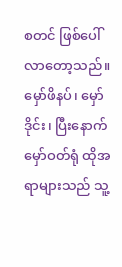စတင် ဖြစ်ပေါ်လာတော့သည်။ မှော်ဖိနပ်၊ မှော်ဒိုင်း၊ ပြီးနောက် မှော်ဝတ်ရုံ ထိုအရာများသည် သူ့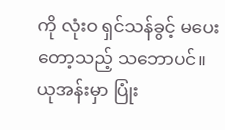ကို လုံးဝ ရှင်သန်ခွင့် မပေးတော့သည့် သဘောပင်။
ယုအန်းမှာ ပြုံး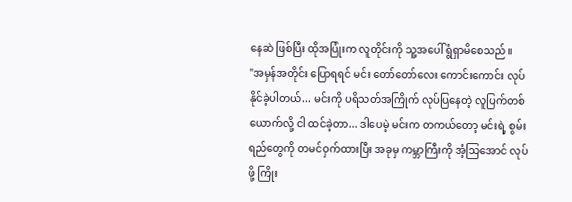နေဆဲ ဖြစ်ပြီး ထိုအပြုံးက လူတိုင်းကို သူ့အပေါ် ရွံရှာမိစေသည်။
"အမှန်အတိုင်း ပြောရရင် မင်း တော်တော်လေး ကောင်းကောင်း လုပ်နိုင်ခဲ့ပါတယ်... မင်းကို ပရိသတ်အကြိုက် လုပ်ပြနေတဲ့ လူပြက်တစ်ယောက်လို့ ငါ ထင်ခဲ့တာ... ဒါပေမဲ့ မင်းက တကယ်တော့ မင်းရဲ့ စွမ်းရည်တွေကို တမင်ဝှက်ထားပြီး အခုမှ ကမ္ဘာကြီးကို အံ့သြအောင် လုပ်ဖို့ ကြိုး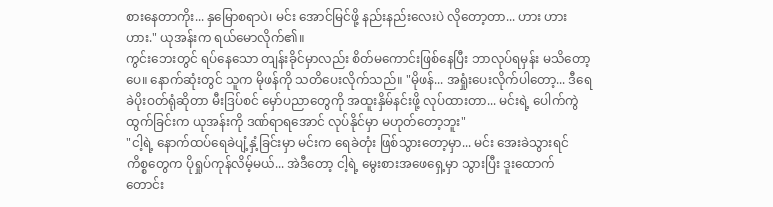စားနေတာကိုး... နှမြောစရာပဲ၊ မင်း အောင်မြင်ဖို့ နည်းနည်းလေးပဲ လိုတော့တာ... ဟား ဟား ဟား." ယုအန်းက ရယ်မောလိုက်၏။
ကွင်းဘေးတွင် ရပ်နေသော တျန်းခိုင်မှာလည်း စိတ်မကောင်းဖြစ်နေပြီး ဘာလုပ်ရမှန်း မသိတော့ပေ။ နောက်ဆုံးတွင် သူက မိုဖန်ကို သတိပေးလိုက်သည်။ "မိုဖန်... အရှုံးပေးလိုက်ပါတော့... ဒီရေခဲပိုးဝတ်ရုံဆိုတာ မီးဒြပ်စင် မှော်ပညာတွေကို အထူးနှိမ်နင်းဖို့ လုပ်ထားတာ... မင်းရဲ့ ပေါက်ကွဲထွက်ခြင်းက ယုအန်းကို ဒဏ်ရာရအောင် လုပ်နိုင်မှာ မဟုတ်တော့ဘူး"
"ငါ့ရဲ့ နောက်ထပ်ရေခဲပျံ့နှံ့ခြင်းမှာ မင်းက ရေခဲတုံး ဖြစ်သွားတော့မှာ... မင်း အေးခဲသွားရင် ကိစ္စတွေက ပိုရှုပ်ကုန်လိမ့်မယ်... အဲဒီတော့ ငါ့ရဲ့ မွေးစားအဖေရှေ့မှာ သွားပြီး ဒူးထောက်တောင်း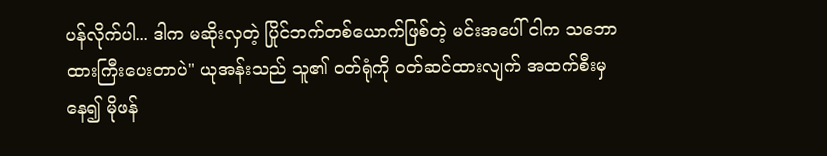ပန်လိုက်ပါ... ဒါက မဆိုးလှတဲ့ ပြိုင်ဘက်တစ်ယောက်ဖြစ်တဲ့ မင်းအပေါ် ငါက သဘောထားကြီးပေးတာပဲ" ယုအန်းသည် သူ၏ ဝတ်ရုံကို ဝတ်ဆင်ထားလျက် အထက်စီးမှနေ၍ မိုဖန်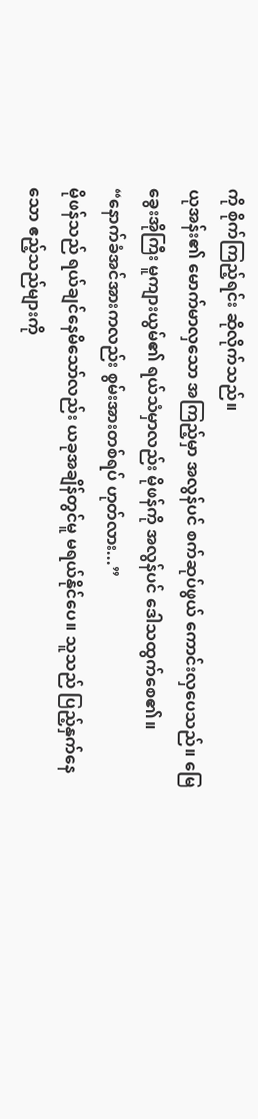ကို စိုက်ကြည့်ရင်း ဆိုလိုက်သည်။
ယုအန်း၏ မောက်မာလှသော အကြည့်မှာ အလွန်ပင် စက်ဆုပ်ဖွယ် ကောင်းလှပေသည်။ မြေခွေးအိုကြီး မူကျားယွမ်၏ ရယ်သံမှာလည်း မိုဖန်ကို အလွန်ပင် ဒေါသထွက်စေ၏။
“နောက်ခံအင်အားကလည်း စွမ်းအားတစ်ရပ် ဟုတ်လား...”
မိုဖန်သည် ရယ်ချင်နေမိသော်လည်း ယခုအချိန်တွင်မူ မရယ်နိုင်ပေ။ သူသည် ပြည့်နှက်နေသော ဧည့်သည်များကို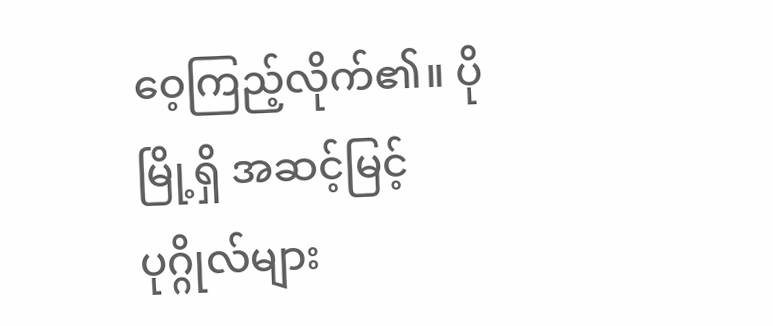ဝေ့ကြည့်လိုက်၏။ ပိုမြို့ရှိ အဆင့်မြင့် ပုဂ္ဂိုလ်များ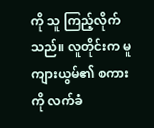ကို သူ ကြည့်လိုက်သည်။ လူတိုင်းက မူကျားယွမ်၏ စကားကို လက်ခံ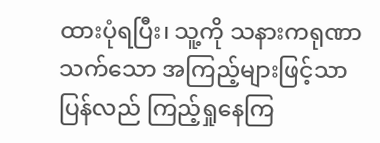ထားပုံရပြီး၊ သူ့ကို သနားကရုဏာသက်သော အကြည့်များဖြင့်သာ ပြန်လည် ကြည့်ရှုနေကြ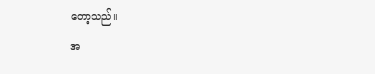တော့သည်။
အ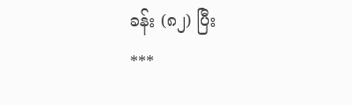ခန်း (၈၂) ပြီး
***